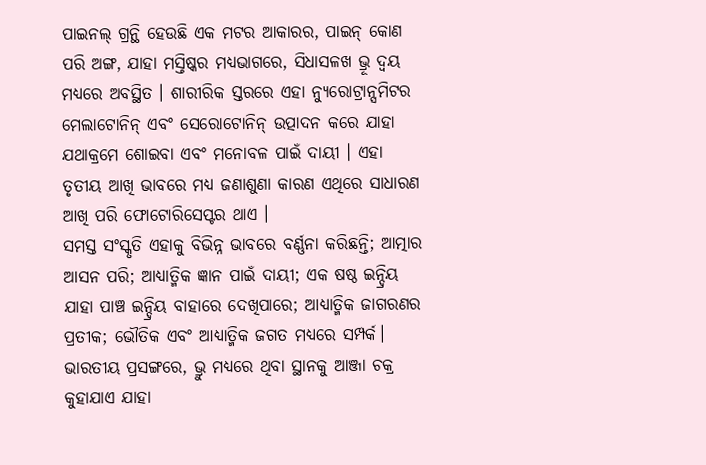ପାଇନଲ୍ ଗ୍ରନ୍ଥି ହେଉଛି ଏକ ମଟର ଆକାରର, ପାଇନ୍ କୋଣ ପରି ଅଙ୍ଗ, ଯାହା ମସ୍ତିଷ୍କର ମଧ୍ୟଭାଗରେ, ସିଧାସଳଖ ଭ୍ରୂ ଦ୍ୱୟ ମଧ୍ୟରେ ଅବସ୍ଥିତ । ଶାରୀରିକ ସ୍ତରରେ ଏହା ନ୍ୟୁରୋଟ୍ରାନ୍ସମିଟର ମେଲାଟୋନିନ୍ ଏବଂ ସେରୋଟୋନିନ୍ ଉତ୍ପାଦନ କରେ ଯାହା ଯଥାକ୍ରମେ ଶୋଇବା ଏବଂ ମନୋବଳ ପାଇଁ ଦାୟୀ । ଏହା ତୃତୀୟ ଆଖି ଭାବରେ ମଧ୍ୟ ଜଣାଶୁଣା କାରଣ ଏଥିରେ ସାଧାରଣ ଆଖି ପରି ଫୋଟୋରିସେପ୍ଟର ଥାଏ ।
ସମସ୍ତ ସଂସ୍କୃତି ଏହାକୁ ବିଭିନ୍ନ ଭାବରେ ବର୍ଣ୍ଣନା କରିଛନ୍ତି; ଆତ୍ମାର ଆସନ ପରି; ଆଧ୍ୟାତ୍ମିକ ଜ୍ଞାନ ପାଇଁ ଦାୟୀ; ଏକ ଷଷ୍ଠ ଇନ୍ଦ୍ରିୟ ଯାହା ପାଞ୍ଚ ଇନ୍ଦ୍ରିୟ ବାହାରେ ଦେଖିପାରେ; ଆଧ୍ୟାତ୍ମିକ ଜାଗରଣର ପ୍ରତୀକ; ଭୌତିକ ଏବଂ ଆଧ୍ୟାତ୍ମିକ ଜଗତ ମଧ୍ୟରେ ସମ୍ପର୍କ। ଭାରତୀୟ ପ୍ରସଙ୍ଗରେ, ଭ୍ରୁ ମଧ୍ୟରେ ଥିବା ସ୍ଥାନକୁ ଆଞ୍ଜା ଚକ୍ର କୁହାଯାଏ ଯାହା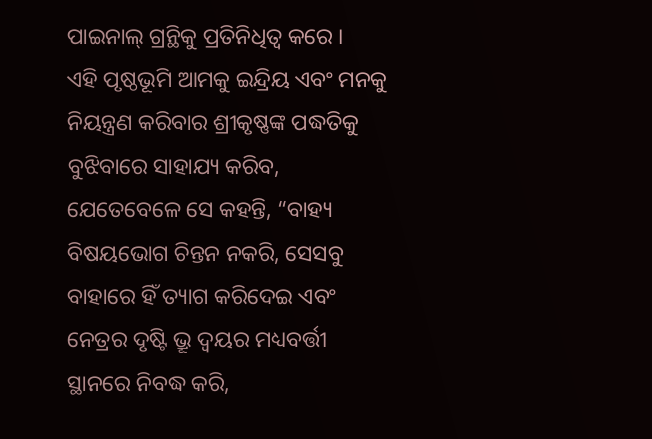ପାଇନାଲ୍ ଗ୍ରନ୍ଥିକୁ ପ୍ରତିନିଧିତ୍ୱ କରେ ।
ଏହି ପୃଷ୍ଠଭୂମି ଆମକୁ ଇନ୍ଦ୍ରିୟ ଏବଂ ମନକୁ ନିୟନ୍ତ୍ରଣ କରିବାର ଶ୍ରୀକୃଷ୍ଣଙ୍କ ପଦ୍ଧତିକୁ ବୁଝିବାରେ ସାହାଯ୍ୟ କରିବ, ଯେତେବେଳେ ସେ କହନ୍ତି, “ବାହ୍ୟ ବିଷୟଭୋଗ ଚିନ୍ତନ ନକରି, ସେସବୁ ବାହାରେ ହିଁ ତ୍ୟାଗ କରିଦେଇ ଏବଂ ନେତ୍ରର ଦୃଷ୍ଟି ଭ୍ରୂ ଦ୍ୱୟର ମଧ୍ୟବର୍ତ୍ତୀ ସ୍ଥାନରେ ନିବଦ୍ଧ କରି,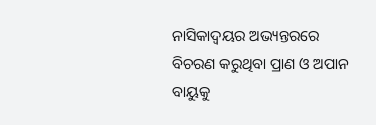ନାସିକାଦ୍ୱୟର ଅଭ୍ୟନ୍ତରରେ ବିଚରଣ କରୁଥିବା ପ୍ରାଣ ଓ ଅପାନ ବାୟୁକୁ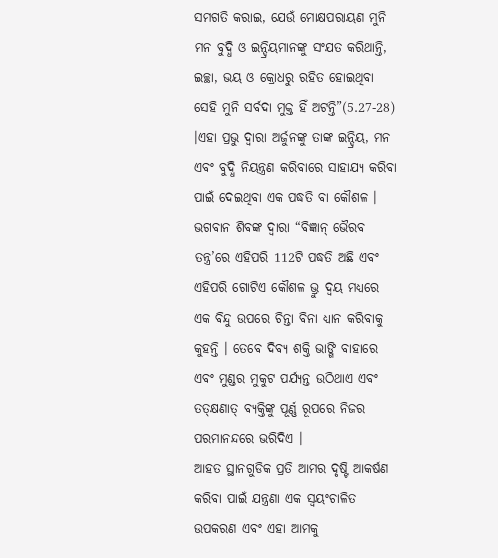ସମଗତି କରାଇ, ଯେଉଁ ମୋକ୍ଷପରାୟଣ ମୁନି ମନ ବୁଦ୍ଧି ଓ ଇନ୍ଦ୍ରିୟମାନଙ୍କୁ ସଂଯତ କରିଥାନ୍ତି, ଇଚ୍ଛା, ଭୟ ଓ କ୍ରୋଧରୁ ରହିତ ହୋଇଥିବା ସେହି ମୁନି ସର୍ବଦା ମୁକ୍ତ ହିଁ ଅଟନ୍ତି”(5.27-28) ।ଏହା ପ୍ରଭୁ ଦ୍ୱାରା ଅର୍ଜୁନଙ୍କୁ ତାଙ୍କ ଇନ୍ଦ୍ରିୟ, ମନ ଏବଂ ବୁଦ୍ଧି ନିୟନ୍ତ୍ରଣ କରିବାରେ ସାହାଯ୍ୟ କରିବା ପାଇଁ ଦେଇଥିବା ଏକ ପଦ୍ଧତି ବା କୌଶଳ ।
ଭଗବାନ ଶିବଙ୍କ ଦ୍ୱାରା “ବିଜ୍ଞାନ୍ ଭୈରବ ତନ୍ତ୍ର’ରେ ଏହିପରି 112ଟି ପଦ୍ଧତି ଅଛି ଏବଂ ଏହିପରି ଗୋଟିଏ କୌଶଳ ଭ୍ରୁ ଦ୍ୱୟ ମଧ୍ୟରେ ଏକ ବିନ୍ଦୁ ଉପରେ ଚିନ୍ତା ବିନା ଧ୍ୟାନ କରିବାକୁ କୁହନ୍ତି । ତେବେ ଦିବ୍ୟ ଶକ୍ତି ଭାଙ୍ଗି ବାହାରେ ଏବଂ ମୁଣ୍ଡର ମୁକୁଟ ପର୍ଯ୍ୟନ୍ତ ଉଠିଥାଏ ଏବଂ ତତ୍କ୍ଷଣାତ୍ ବ୍ୟକ୍ତିଙ୍କୁ ପୂର୍ଣ୍ଣ ରୂପରେ ନିଜର ପରମାନନ୍ଦରେ ଭରିଦିଏ ।
ଆହତ ସ୍ଥାନଗୁଡିକ ପ୍ରତି ଆମର ଦୃଷ୍ଟି ଆକର୍ଷଣ କରିବା ପାଇଁ ଯନ୍ତ୍ରଣା ଏକ ସ୍ୱୟଂଚାଳିତ ଉପକରଣ ଏବଂ ଏହା ଆମକୁ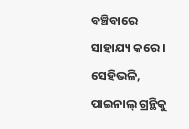ବଞ୍ଚିବାରେ ସାହାଯ୍ୟ କରେ । ସେହିଭଳି, ପାଇନାଲ୍ ଗ୍ରନ୍ଥିକୁ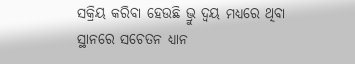ସକ୍ରିୟ କରିବା ହେଉଛି ଭ୍ରୁ ଦ୍ୱୟ ମଧ୍ୟରେ ଥିବା ସ୍ଥାନରେ ସଚେତନ ଧ୍ୟାନ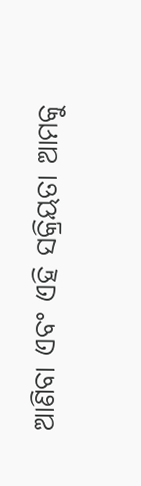ଆଣିବା ଏବଂ ଏହି ସକ୍ରିୟତା ଆମକୁ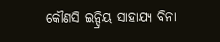କୌଣସି ଇନ୍ଦ୍ରିୟ ସାହାଯ୍ୟ ବିନା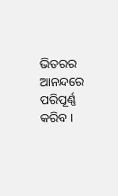ଭିତରର ଆନନ୍ଦରେ ପରିପୂର୍ଣ୍ଣ କରିବ ।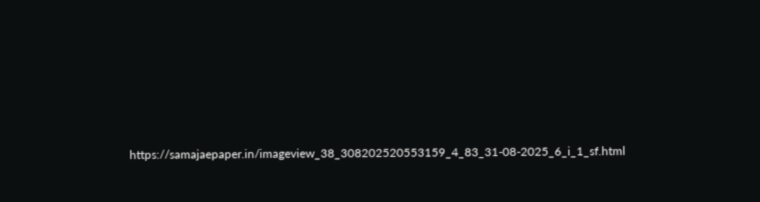https://samajaepaper.in/imageview_38_308202520553159_4_83_31-08-2025_6_i_1_sf.html